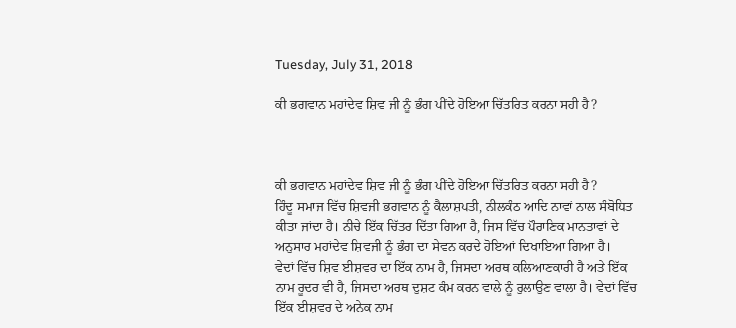Tuesday, July 31, 2018

ਕੀ ਭਗਵਾਨ ਮਹਾਂਦੇਵ ਸ਼ਿਵ ਜੀ ਨੂੰ ਭੰਗ ਪੀਂਦੇ ਹੋਇਆ ਚਿੱਤਰਿਤ ਕਰਨਾ ਸਹੀ ਹੈ?



ਕੀ ਭਗਵਾਨ ਮਹਾਂਦੇਵ ਸ਼ਿਵ ਜੀ ਨੂੰ ਭੰਗ ਪੀਂਦੇ ਹੋਇਆ ਚਿੱਤਰਿਤ ਕਰਨਾ ਸਹੀ ਹੈ?
ਹਿੰਦੂ ਸਮਾਜ ਵਿੱਚ ਸ਼ਿਵਜੀ ਭਗਵਾਨ ਨੂੰ ਕੈਲਾਸ਼ਪਤੀ, ਨੀਲਕੰਠ ਆਦਿ ਨਾਵਾਂ ਨਾਲ ਸੰਬੋਧਿਤ ਕੀਤਾ ਜਾਂਦਾ ਹੈ। ਨੀਚੇ ਇੱਕ ਚਿੱਤਰ ਦਿੱਤਾ ਗਿਆ ਹੈ, ਜਿਸ ਵਿੱਚ ਪੌਰਾਣਿਕ ਮਾਨਤਾਵਾਂ ਦੇ ਅਨੁਸਾਰ ਮਹਾਂਦੇਵ ਸ਼ਿਵਜੀ ਨੂੰ ਭੰਗ ਦਾ ਸੇਵਨ ਕਰਦੇ ਹੋਇਆਂ ਦਿਖਾਇਆ ਗਿਆ ਹੈ।
ਵੇਦਾਂ ਵਿੱਚ ਸ਼ਿਵ ਈਸ਼ਵਰ ਦਾ ਇੱਕ ਨਾਮ ਹੈ, ਜਿਸਦਾ ਅਰਥ ਕਲਿਆਣਕਾਰੀ ਹੈ ਅਤੇ ਇੱਕ ਨਾਮ ਰੂਦਰ ਵੀ ਹੈ, ਜਿਸਦਾ ਅਰਥ ਦੁਸ਼ਟ ਕੰਮ ਕਰਨ ਵਾਲੇ ਨੂੰ ਰੁਲਾਉਣ ਵਾਲਾ ਹੈ। ਵੇਦਾਂ ਵਿੱਚ ਇੱਕ ਈਸ਼ਵਰ ਦੇ ਅਨੇਕ ਨਾਮ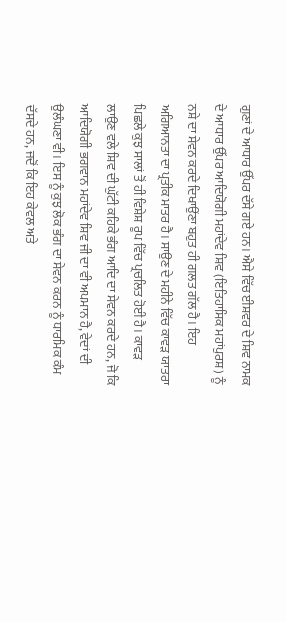ਗੁਣਾਂ ਦੇ ਆਧਾਰ ਉੱਪਰ ਦੱਸੇ ਗਏ ਹਨ। ਐਸੇ ਵਿੱਚ ਈਸ਼ਵਰ ਦੇ ਸ਼ਿਵ ਨਾਮਕ ਦੇ ਆਧਾਰ ਉੱਪਰ ਆਦਿਯੋਗੀ ਮਹਾਂਦੇਵ ਸ਼ਿਵ (ਇਤਿਹਾਸਿਕ ਮਹਾਂਪੁਰਸ਼) ਨੂੰ ਨਸ਼ੇ ਦਾ ਸੇਵਨ ਕਰਦੇ ਦਿਖਾਉਂਣਾ ਬਹੁਤ ਹੀ ਗਲਤ ਗੱਲ ਹੈ। ਇਹ ਅਗਿਆਨਤਾ ਦਾ ਪ੍ਰਤੀਕ ਮਾਤਰ ਹੈ। ਸਾਉਣ ਦੇ ਮਹੀਨੇ ਵਿੱਚ ਕਾਵੜ ਯਾਤਰਾ ਪਿਛਲੇ ਕੁਝ ਸਾਲਾਂ ਤੋਂ ਹੀ ਵਿਸ਼ੇਸ਼ ਰੂਪ ਵਿੱਚ ਪ੍ਰਚਲਿਤ ਹੋਈ ਹੈ। ਕਾਵੜ ਲਾਉਣ ਵਲੇ ਸ਼ਿਵ ਦੀ ਘੁੱਟੀ ਕਹਿਕੇ ਭੰਗ ਆਦਿ ਦਾ ਸੇਵਨ ਕਰਦੇ ਹਨ, ਜੋ ਕਿ ਆਦਿਯੋਗੀ ਭਗਵਾਨ ਮਹਾਂਦੇਵ ਸ਼ਿਵ ਜੀ ਦਾ ਵੀ ਅਪਮਾਨ ਹੈ, ਵੇਦਾਂ ਦੀ ਉਲੰਘਣਾ ਵੀ। ਇਸ ਨੂੰ ਕੁਝ ਲੋਕ ਭੰਗ ਦਾ ਸੇਵਨ ਕਰਨ ਨੂੰ ਧਾਰਮਿਕ ਕੰਮ ਦੱਸਦੇ ਹਨ, ਜਦੋਂ ਕਿ ਇਹ ਕੇਵਲ ਅਤੇ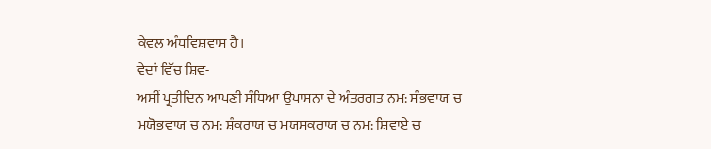ਕੇਵਲ ਅੰਧਵਿਸ਼ਵਾਸ ਹੈ।
ਵੇਦਾਂ ਵਿੱਚ ਸ਼ਿਵ-
ਅਸੀਂ ਪ੍ਰਤੀਦਿਨ ਆਪਣੀ ਸੰਧਿਆ ਉਪਾਸਨਾ ਦੇ ਅੰਤਰਗਤ ਨਮ: ਸੰਭਵਾਯ ਚ ਮਯੋਭਵਾਯ ਚ ਨਮ: ਸ਼ੰਕਰਾਯ ਚ ਮਯਸਕਰਾਯ ਚ ਨਮ: ਸ਼ਿਵਾਏ ਚ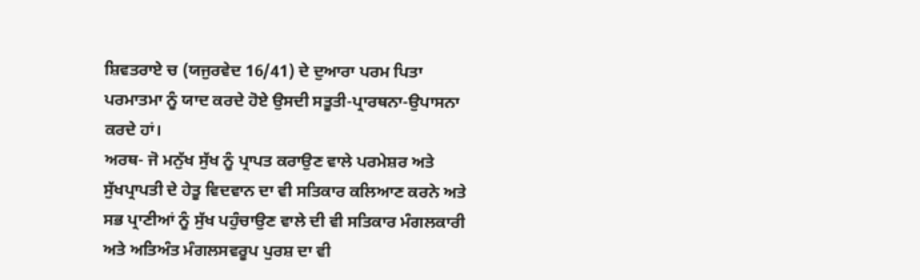ਸ਼ਿਵਤਰਾਏ ਚ (ਯਜੁਰਵੇਦ 16/41) ਦੇ ਦੁਆਰਾ ਪਰਮ ਪਿਤਾ ਪਰਮਾਤਮਾ ਨੂੰ ਯਾਦ ਕਰਦੇ ਹੋਏ ਉਸਦੀ ਸਤੂਤੀ-ਪ੍ਰਾਰਥਨਾ-ਉਪਾਸਨਾ ਕਰਦੇ ਹਾਂ।
ਅਰਥ- ਜੋ ਮਨੁੱਖ ਸੁੱਖ ਨੂੰ ਪ੍ਰਾਪਤ ਕਰਾਉਣ ਵਾਲੇ ਪਰਮੇਸ਼ਰ ਅਤੇ ਸੁੱਖਪ੍ਰਾਪਤੀ ਦੇ ਹੇਤੂ ਵਿਦਵਾਨ ਦਾ ਵੀ ਸਤਿਕਾਰ ਕਲਿਆਣ ਕਰਨੇ ਅਤੇ ਸਭ ਪ੍ਰਾਣੀਆਂ ਨੂੰ ਸੁੱਖ ਪਹੁੰਚਾਉਣ ਵਾਲੇ ਦੀ ਵੀ ਸਤਿਕਾਰ ਮੰਗਲਕਾਰੀ ਅਤੇ ਅਤਿਅੰਤ ਮੰਗਲਸਵਰੂਪ ਪੁਰਸ਼ ਦਾ ਵੀ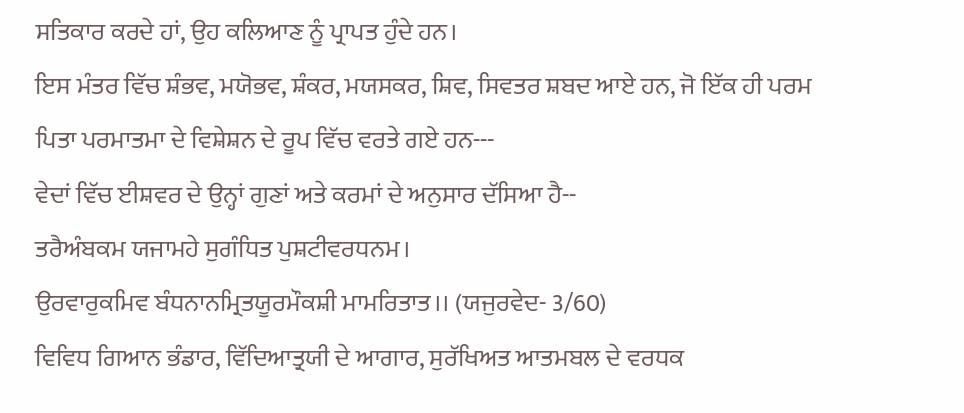ਸਤਿਕਾਰ ਕਰਦੇ ਹਾਂ, ਉਹ ਕਲਿਆਣ ਨੂੰ ਪ੍ਰਾਪਤ ਹੁੰਦੇ ਹਨ।
ਇਸ ਮੰਤਰ ਵਿੱਚ ਸ਼ੰਭਵ, ਮਯੋਭਵ, ਸ਼ੰਕਰ, ਮਯਸਕਰ, ਸ਼ਿਵ, ਸਿਵਤਰ ਸ਼ਬਦ ਆਏ ਹਨ, ਜੋ ਇੱਕ ਹੀ ਪਰਮ ਪਿਤਾ ਪਰਮਾਤਮਾ ਦੇ ਵਿਸ਼ੇਸ਼ਨ ਦੇ ਰੂਪ ਵਿੱਚ ਵਰਤੇ ਗਏ ਹਨ---
ਵੇਦਾਂ ਵਿੱਚ ਈਸ਼ਵਰ ਦੇ ਉਨ੍ਹਾਂ ਗੁਣਾਂ ਅਤੇ ਕਰਮਾਂ ਦੇ ਅਨੁਸਾਰ ਦੱਸਿਆ ਹੈ--
ਤਰੈਅੰਬਕਮ ਯਜਾਮਹੇ ਸੁਗੰਧਿਤ ਪੁਸ਼ਟੀਵਰਧਨਮ।
ਉਰਵਾਰੁਕਮਿਵ ਬੰਧਨਾਨਮ੍ਰਿਤਯੂਰਮੌਕਸ਼ੀ ਮਾਮਰਿਤਾਤ।। (ਯਜੁਰਵੇਦ- 3/60)
ਵਿਵਿਧ ਗਿਆਨ ਭੰਡਾਰ, ਵਿੱਦਿਆਤ੍ਰਯੀ ਦੇ ਆਗਾਰ, ਸੁਰੱਖਿਅਤ ਆਤਮਬਲ ਦੇ ਵਰਧਕ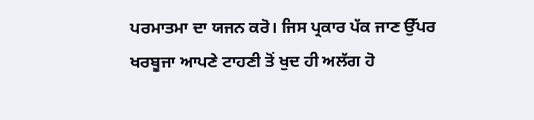ਪਰਮਾਤਮਾ ਦਾ ਯਜਨ ਕਰੋ। ਜਿਸ ਪ੍ਰਕਾਰ ਪੱਕ ਜਾਣ ਉੱਪਰ ਖਰਬੂਜਾ ਆਪਣੇ ਟਾਹਣੀ ਤੋਂ ਖੁਦ ਹੀ ਅਲੱਗ ਹੋ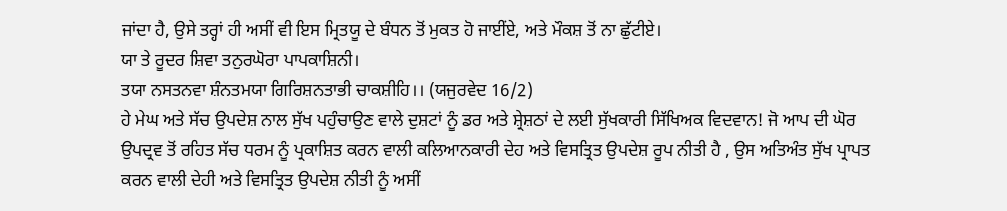ਜਾਂਦਾ ਹੈ, ਉਸੇ ਤਰ੍ਹਾਂ ਹੀ ਅਸੀਂ ਵੀ ਇਸ ਮ੍ਰਿਤਯੂ ਦੇ ਬੰਧਨ ਤੋਂ ਮੁਕਤ ਹੋ ਜਾਈਂਏ, ਅਤੇ ਮੌਕਸ਼ ਤੋਂ ਨਾ ਛੁੱਟੀਏ।
ਯਾ ਤੇ ਰੂਦਰ ਸ਼ਿਵਾ ਤਨੁਰਘੋਰਾ ਪਾਪਕਾਸ਼ਿਨੀ।
ਤਯਾ ਨਸਤਨਵਾ ਸ਼ੰਨਤਮਯਾ ਗਿਰਿਸ਼ਨਤਾਭੀ ਚਾਕਸ਼ੀਹਿ।। (ਯਜੁਰਵੇਦ 16/2)
ਹੇ ਮੇਘ ਅਤੇ ਸੱਚ ਉਪਦੇਸ਼ ਨਾਲ ਸੁੱਖ ਪਹੁੰਚਾਉਣ ਵਾਲੇ ਦੁਸ਼ਟਾਂ ਨੂੰ ਡਰ ਅਤੇ ਸ਼੍ਰੇਸ਼ਠਾਂ ਦੇ ਲਈ ਸੁੱਖਕਾਰੀ ਸਿੱਖਿਅਕ ਵਿਦਵਾਨ! ਜੋ ਆਪ ਦੀ ਘੋਰ ਉਪਦ੍ਰਵ ਤੋਂ ਰਹਿਤ ਸੱਚ ਧਰਮ ਨੂੰ ਪ੍ਰਕਾਸ਼ਿਤ ਕਰਨ ਵਾਲੀ ਕਲਿਆਨਕਾਰੀ ਦੇਹ ਅਤੇ ਵਿਸਤ੍ਰਿਤ ਉਪਦੇਸ਼ ਰੂਪ ਨੀਤੀ ਹੈ , ਉਸ ਅਤਿਅੰਤ ਸੁੱਖ ਪ੍ਰਾਪਤ ਕਰਨ ਵਾਲੀ ਦੇਹੀ ਅਤੇ ਵਿਸਤ੍ਰਿਤ ਉਪਦੇਸ਼ ਨੀਤੀ ਨੂੰ ਅਸੀਂ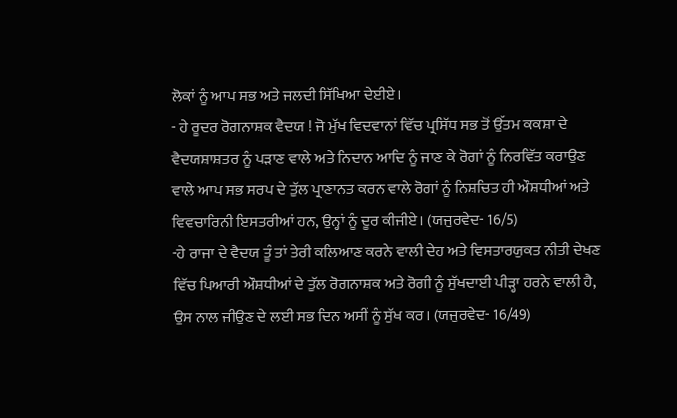ਲੋਕਾਂ ਨੂੰ ਆਪ ਸਭ ਅਤੇ ਜਲਦੀ ਸਿੱਖਿਆ ਦੇਈਏ।
- ਹੇ ਰੂਦਰ ਰੋਗਨਾਸ਼ਕ ਵੈਦਯ ! ਜੋ ਮੁੱਖ ਵਿਦਵਾਨਾਂ ਵਿੱਚ ਪ੍ਰਸਿੱਧ ਸਭ ਤੋਂ ਉੱਤਮ ਕਕਸ਼ਾ ਦੇ ਵੈਦਯਸ਼ਾਸ਼ਤਰ ਨੂੰ ਪੜਾਣ ਵਾਲੇ ਅਤੇ ਨਿਦਾਨ ਆਦਿ ਨੂੰ ਜਾਣ ਕੇ ਰੋਗਾਂ ਨੂੰ ਨਿਰਵਿੱਤ ਕਰਾਉਣ ਵਾਲੇ ਆਪ ਸਭ ਸਰਪ ਦੇ ਤੁੱਲ ਪ੍ਰਾਣਾਨਤ ਕਰਨ ਵਾਲੇ ਰੋਗਾਂ ਨੂੰ ਨਿਸ਼ਚਿਤ ਹੀ ਔਸ਼ਧੀਆਂ ਅਤੇ ਵਿਵਚਾਰਿਨੀ ਇਸਤਰੀਆਂ ਹਨ, ਉਨ੍ਹਾਂ ਨੂੰ ਦੂਰ ਕੀਜੀਏ। (ਯਜੁਰਵੇਦ- 16/5)
-ਹੇ ਰਾਜਾ ਦੇ ਵੈਦਯ ਤੂੰ ਤਾਂ ਤੇਰੀ ਕਲਿਆਣ ਕਰਨੇ ਵਾਲੀ ਦੇਹ ਅਤੇ ਵਿਸਤਾਰਯੁਕਤ ਨੀਤੀ ਦੇਖਣ ਵਿੱਚ ਪਿਆਰੀ ਔਸ਼ਧੀਆਂ ਦੇ ਤੁੱਲ ਰੋਗਨਾਸ਼ਕ ਅਤੇ ਰੋਗੀ ਨੂੰ ਸੁੱਖਦਾਈ ਪੀੜ੍ਹਾ ਹਰਨੇ ਵਾਲੀ ਹੈ, ਉਸ ਨਾਲ ਜੀਉਣ ਦੇ ਲਈ ਸਭ ਦਿਨ ਅਸੀਂ ਨੂੰ ਸੁੱਖ ਕਰ। (ਯਜੁਰਵੇਦ- 16/49)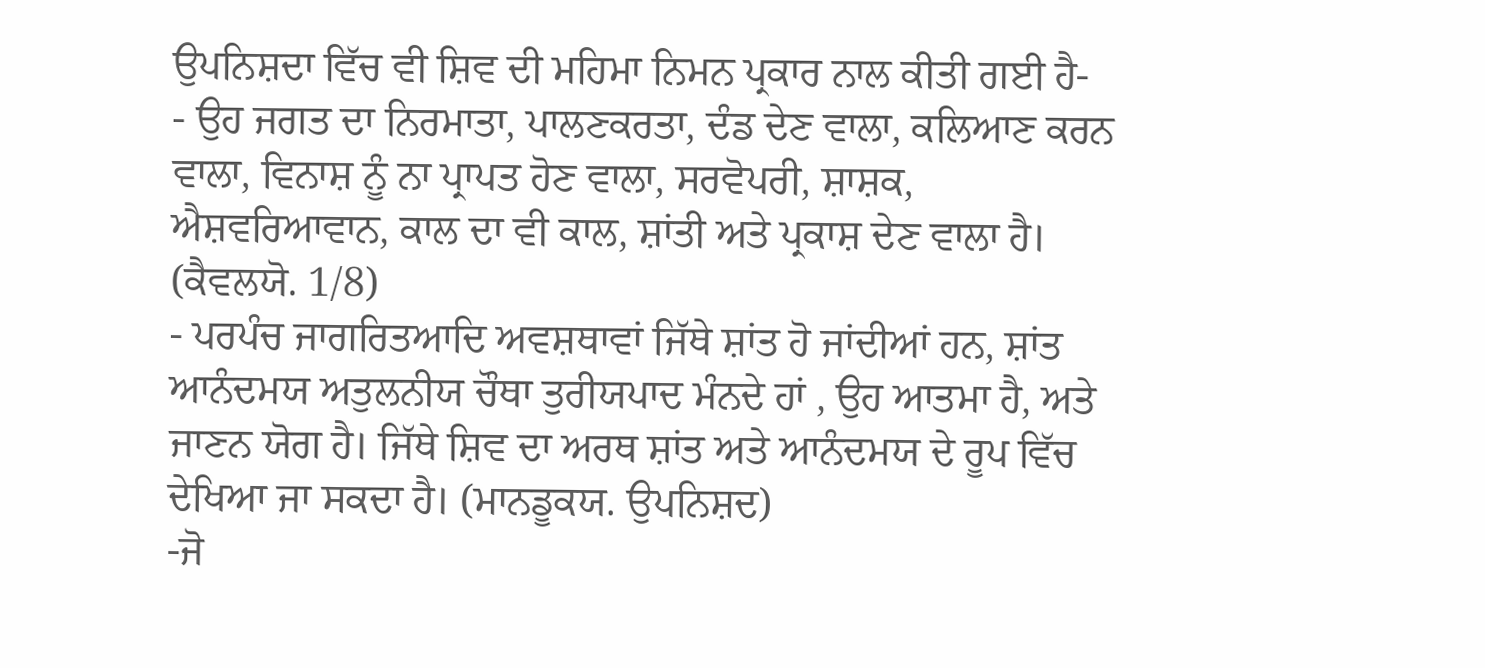ਉਪਨਿਸ਼ਦਾ ਵਿੱਚ ਵੀ ਸ਼ਿਵ ਦੀ ਮਹਿਮਾ ਨਿਮਨ ਪ੍ਰਕਾਰ ਨਾਲ ਕੀਤੀ ਗਈ ਹੈ-
- ਉਹ ਜਗਤ ਦਾ ਨਿਰਮਾਤਾ, ਪਾਲਣਕਰਤਾ, ਦੰਡ ਦੇਣ ਵਾਲਾ, ਕਲਿਆਣ ਕਰਨ ਵਾਲਾ, ਵਿਨਾਸ਼ ਨੂੰ ਨਾ ਪ੍ਰਾਪਤ ਹੋਣ ਵਾਲਾ, ਸਰਵੋਪਰੀ, ਸ਼ਾਸ਼ਕ, ਐਸ਼ਵਰਿਆਵਾਨ, ਕਾਲ ਦਾ ਵੀ ਕਾਲ, ਸ਼ਾਂਤੀ ਅਤੇ ਪ੍ਰਕਾਸ਼ ਦੇਣ ਵਾਲਾ ਹੈ। (ਕੈਵਲਯੋ. 1/8)
- ਪਰਪੰਚ ਜਾਗਰਿਤਆਦਿ ਅਵਸ਼ਥਾਵਾਂ ਜਿੱਥੇ ਸ਼ਾਂਤ ਹੋ ਜਾਂਦੀਆਂ ਹਨ, ਸ਼ਾਂਤ ਆਨੰਦਮਯ ਅਤੁਲਨੀਯ ਚੌਥਾ ਤੁਰੀਯਪਾਦ ਮੰਨਦੇ ਹਾਂ , ਉਹ ਆਤਮਾ ਹੈ, ਅਤੇ ਜਾਣਨ ਯੋਗ ਹੈ। ਜਿੱਥੇ ਸ਼ਿਵ ਦਾ ਅਰਥ ਸ਼ਾਂਤ ਅਤੇ ਆਨੰਦਮਯ ਦੇ ਰੂਪ ਵਿੱਚ ਦੇਖਿਆ ਜਾ ਸਕਦਾ ਹੈ। (ਮਾਨਡੂਕਯ. ਉਪਨਿਸ਼ਦ)
-ਜੋ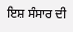ਇਸ਼ ਸੰਸਾਰ ਦੀ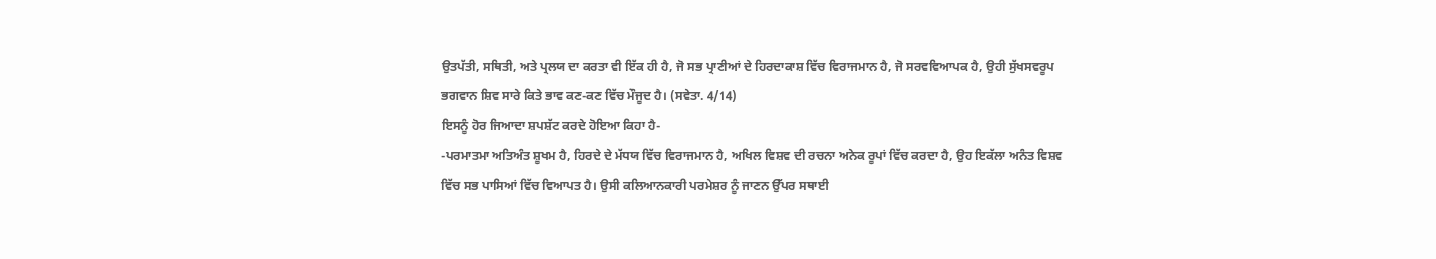ਉਤਪੱਤੀ, ਸਥਿਤੀ, ਅਤੇ ਪ੍ਰਲਯ ਦਾ ਕਰਤਾ ਵੀ ਇੱਕ ਹੀ ਹੈ, ਜੋ ਸਭ ਪ੍ਰਾਣੀਆਂ ਦੇ ਹਿਰਦਾਕਾਸ਼ ਵਿੱਚ ਵਿਰਾਜਮਾਨ ਹੈ, ਜੋ ਸਰਵਵਿਆਪਕ ਹੈ, ਉਹੀ ਸੁੱਖਸਵਰੂਪ ਭਗਵਾਨ ਸ਼ਿਵ ਸਾਰੇ ਕਿਤੇ ਭਾਵ ਕਣ-ਕਣ ਵਿੱਚ ਮੌਜੂਦ ਹੈ। (ਸਵੇਤਾ. 4/14)
ਇਸਨੂੰ ਹੋਰ ਜਿਆਦਾ ਸ਼ਪਸ਼ੱਟ ਕਰਦੇ ਹੋਇਆ ਕਿਹਾ ਹੈ-
-ਪਰਮਾਤਮਾ ਅਤਿਅੰਤ ਸ਼ੂਖਮ ਹੈ, ਹਿਰਦੇ ਦੇ ਮੱਧਯ ਵਿੱਚ ਵਿਰਾਜਮਾਨ ਹੈ, ਅਖਿਲ ਵਿਸ਼ਵ ਦੀ ਰਚਨਾ ਅਨੇਕ ਰੂਪਾਂ ਵਿੱਚ ਕਰਦਾ ਹੈ, ਉਹ ਇਕੱਲਾ ਅਨੰਤ ਵਿਸ਼ਵ ਵਿੱਚ ਸਭ ਪਾਸਿਆਂ ਵਿੱਚ ਵਿਆਪਤ ਹੈ। ਉਸੀ ਕਲਿਆਨਕਾਰੀ ਪਰਮੇਸ਼ਰ ਨੂੰ ਜਾਣਨ ਉੱਪਰ ਸਥਾਈ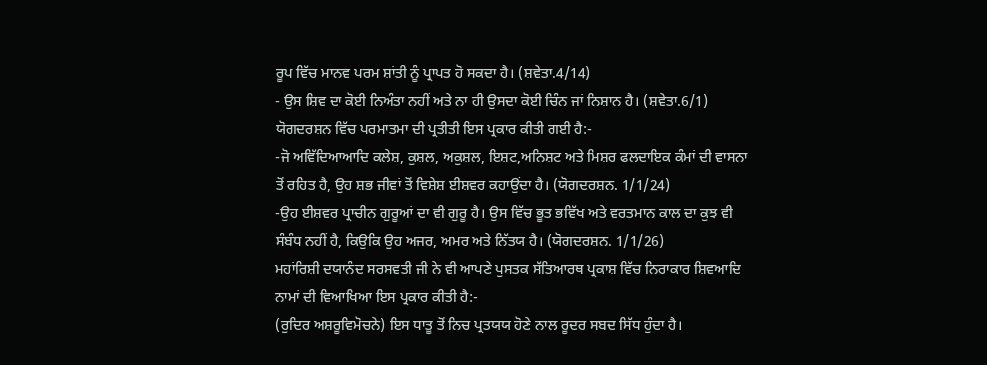ਰੂਪ ਵਿੱਚ ਮਾਨਵ ਪਰਮ ਸ਼ਾਂਤੀ ਨੂੰ ਪ੍ਰਾਪਤ ਹੋ ਸਕਦਾ ਹੈ। (ਸ਼ਵੇਤਾ.4/14)
- ਉਸ ਸ਼ਿਵ ਦਾ ਕੋਈ ਨਿਅੰਤਾ ਨਹੀਂ ਅਤੇ ਨਾ ਹੀ ਉਸਦਾ ਕੋਈ ਚਿੰਨ ਜਾਂ ਨਿਸ਼ਾਨ ਹੈ। (ਸ਼ਵੇਤਾ.6/1)
ਯੋਗਦਰਸ਼ਨ ਵਿੱਚ ਪਰਮਾਤਮਾ ਦੀ ਪ੍ਰਤੀਤੀ ਇਸ ਪ੍ਰਕਾਰ ਕੀਤੀ ਗਈ ਹੈ:-
-ਜੋ ਅਵਿੱਦਿਆਆਦਿ ਕਲੇਸ਼, ਕੁਸ਼ਲ, ਅਕੁਸ਼ਲ, ਇਸ਼ਟ,ਅਨਿਸ਼ਟ ਅਤੇ ਮਿਸ਼ਰ ਫਲਦਾਇਕ ਕੰਮਾਂ ਦੀ ਵਾਸਨਾ ਤੋਂ ਰਹਿਤ ਹੈ, ਉਹ ਸ਼ਭ ਜੀਵਾਂ ਤੋਂ ਵਿਸ਼ੇਸ਼ ਈਸ਼ਵਰ ਕਹਾਉਂਦਾ ਹੈ। (ਯੋਗਦਰਸ਼ਨ. 1/1/24)
-ਉਹ ਈਸ਼ਵਰ ਪ੍ਰਾਚੀਨ ਗੁਰੂਆਂ ਦਾ ਵੀ ਗੁਰੂ ਹੈ। ਉਸ ਵਿੱਚ ਭੂਤ ਭਵਿੱਖ ਅਤੇ ਵਰਤਮਾਨ ਕਾਲ ਦਾ ਕੁਝ ਵੀ ਸੰਬੰਧ ਨਹੀਂ ਹੈ, ਕਿਉਕਿ ਉਹ ਅਜਰ, ਅਮਰ ਅਤੇ ਨਿੱਤਯ ਹੈ। (ਯੋਗਦਰਸ਼ਨ. 1/1/26)
ਮਹਾਂਰਿਸ਼ੀ ਦਯਾਨੰਦ ਸਰਸਵਤੀ ਜੀ ਨੇ ਵੀ ਆਪਣੇ ਪੁਸਤਕ ਸੱਤਿਆਰਥ ਪ੍ਰਕਾਸ਼ ਵਿੱਚ ਨਿਰਾਕਾਰ ਸ਼ਿਵਆਦਿ ਨਾਮਾਂ ਦੀ ਵਿਆਖਿਆ ਇਸ ਪ੍ਰਕਾਰ ਕੀਤੀ ਹੈ:-
(ਰੁਦਿਰ ਅਸ਼ਰੂਵਿਮੋਚਨੇ) ਇਸ ਧਾਤੂ ਤੋਂ ਨਿਚ ਪ੍ਰਤਯਯ ਹੋਣੇ ਨਾਲ ਰੂਦਰ ਸਬਦ ਸਿੱਧ ਹੁੰਦਾ ਹੈ।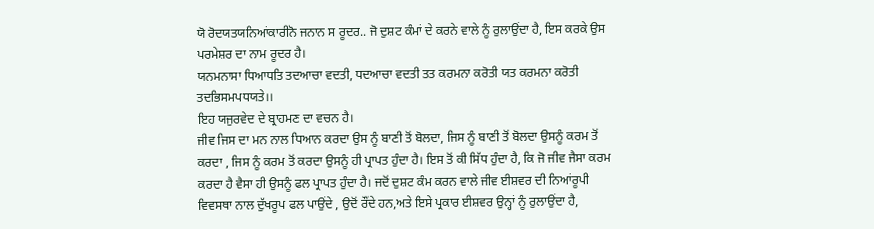ਯੋ ਰੋਦਯਤਯਨਿਆਂਕਾਰੀਨੋ ਜਨਾਨ ਸ ਰੂਦਰ.. ਜੋ ਦੁਸ਼ਟ ਕੰਮਾਂ ਦੇ ਕਰਨੇ ਵਾਲੇ ਨੂੰ ਰੁਲਾਉਂਦਾ ਹੈ, ਇਸ ਕਰਕੇ ਉਸ ਪਰਮੇਸ਼ਰ ਦਾ ਨਾਮ ਰੂਦਰ ਹੈ।
ਯਨਮਨਾਸਾ ਧਿਆਧਤਿ ਤਦਆਚਾ ਵਦਤੀ, ਧਦਆਚਾ ਵਦਤੀ ਤਤ ਕਰਮਨਾ ਕਰੋਤੀ ਯਤ ਕਰਮਨਾ ਕਰੋਤੀ ਤਦਭਿਸਮਪਧਯਤੇ।।
ਇਹ ਯਜੁਰਵੇਦ ਦੇ ਬ੍ਰਾਹਮਣ ਦਾ ਵਚਨ ਹੈ।
ਜੀਵ ਜਿਸ ਦਾ ਮਨ ਨਾਲ ਧਿਆਨ ਕਰਦਾ ਉਸ ਨੂੰ ਬਾਣੀ ਤੋਂ ਬੋਲਦਾ, ਜਿਸ ਨੂੰ ਬਾਣੀ ਤੋਂ ਬੋਲਦਾ ਉਸਨੂੰ ਕਰਮ ਤੋਂ ਕਰਦਾ , ਜਿਸ ਨੂੰ ਕਰਮ ਤੋਂ ਕਰਦਾ ਉਸਨੂੰ ਹੀ ਪ੍ਰਾਪਤ ਹੁੰਦਾ ਹੈ। ਇਸ ਤੋਂ ਕੀ ਸਿੱਧ ਹੁੰਦਾ ਹੈ, ਕਿ ਜੋ ਜੀਵ ਜੈਸਾ ਕਰਮ ਕਰਦਾ ਹੈ ਵੈਸਾ ਹੀ ਉਸਨੂੰ ਫਲ ਪ੍ਰਾਪਤ ਹੁੰਦਾ ਹੈ। ਜਦੋਂ ਦੁਸ਼ਟ ਕੰਮ ਕਰਨ ਵਾਲੇ ਜੀਵ ਈਸ਼ਵਰ ਦੀ ਨਿਆਂਰੂਪੀ ਵਿਵਸਥਾ ਨਾਲ ਦੁੱਖਰੂਪ ਫਲ ਪਾਉਂਦੇ , ਉਦੋਂ ਰੌਂਦੇ ਹਨ,ਅਤੇ ਇਸੇ ਪ੍ਰਕਾਰ ਈਸ਼ਵਰ ਉਨ੍ਹਾਂ ਨੂੰ ਰੁਲਾਉਂਦਾ ਹੈ,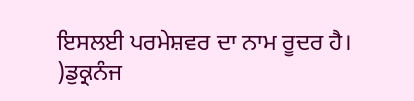ਇਸਲਈ ਪਰਮੇਸ਼ਵਰ ਦਾ ਨਾਮ ਰੂਦਰ ਹੈ।
)ਡੁਕ੍ਰਨੰਜ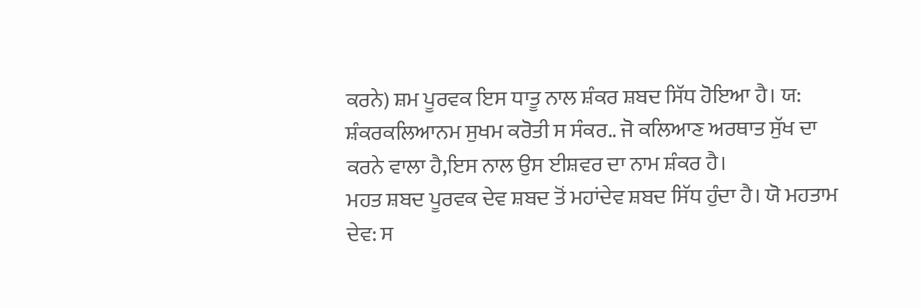ਕਰਨੇ) ਸ਼ਮ ਪੂਰਵਕ ਇਸ ਧਾਤੂ ਨਾਲ ਸ਼ੰਕਰ ਸ਼ਬਦ ਸਿੱਧ ਹੋਇਆ ਹੈ। ਯ: ਸ਼ੰਕਰਕਲਿਆਨਮ ਸੁਖਮ ਕਰੋਤੀ ਸ ਸੰਕਰ.. ਜੋ ਕਲਿਆਣ ਅਰਥਾਤ ਸੁੱਖ ਦਾ ਕਰਨੇ ਵਾਲਾ ਹੈ,ਇਸ ਨਾਲ ਉਸ ਈਸ਼ਵਰ ਦਾ ਨਾਮ ਸ਼ੰਕਰ ਹੈ।
ਮਹਤ ਸ਼ਬਦ ਪੂਰਵਕ ਦੇਵ ਸ਼ਬਦ ਤੋਂ ਮਹਾਂਦੇਵ ਸ਼ਬਦ ਸਿੱਧ ਹੁੰਦਾ ਹੈ। ਯੋ ਮਹਤਾਮ ਦੇਵ: ਸ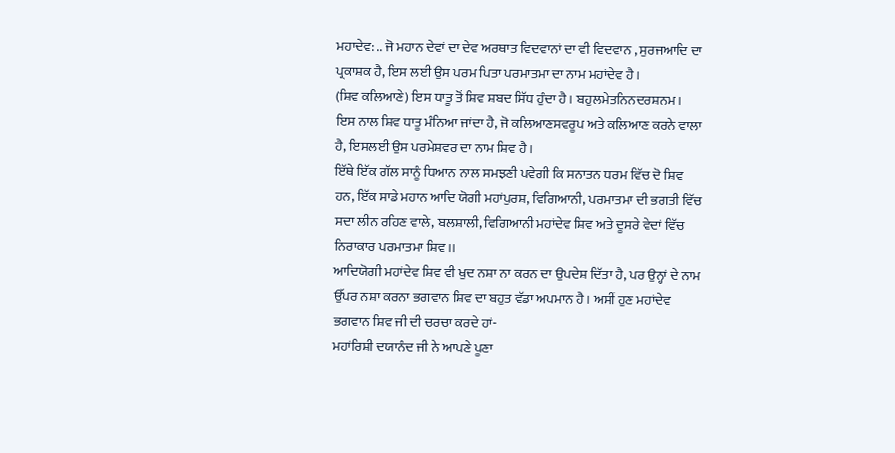ਮਹਾਦੇਵ: .. ਜੋ ਮਹਾਨ ਦੇਵਾਂ ਦਾ ਦੇਵ ਅਰਥਾਤ ਵਿਦਵਾਨਾਂ ਦਾ ਵੀ ਵਿਦਵਾਨ , ਸੁਰਜਆਦਿ ਦਾ ਪ੍ਰਕਾਸ਼ਕ ਹੈ, ਇਸ ਲਈ ਉਸ ਪਰਮ ਪਿਤਾ ਪਰਮਾਤਮਾ ਦਾ ਨਾਮ ਮਹਾਂਦੇਵ ਹੈ।
(ਸ਼ਿਵ ਕਲਿਆਣੇ) ਇਸ ਧਾਤੂ ਤੋਂ ਸ਼ਿਵ ਸ਼ਬਦ ਸਿੱਧ ਹੁੰਦਾ ਹੈ। ਬਹੁਲਮੇਤਨਿਨਦਰਸ਼ਨਮ। ਇਸ ਨਾਲ ਸ਼ਿਵ ਧਾਤੂ ਮੰਨਿਆ ਜਾਂਦਾ ਹੈ, ਜੋ ਕਲਿਆਣਸਵਰੂਪ ਅਤੇ ਕਲਿਆਣ ਕਰਨੇ ਵਾਲਾ ਹੈ, ਇਸਲਈ ਉਸ ਪਰਮੇਸ਼ਵਰ ਦਾ ਨਾਮ ਸ਼ਿਵ ਹੈ।
ਇੱਥੇ ਇੱਕ ਗੱਲ ਸਾਨੂੰ ਧਿਆਨ ਨਾਲ ਸਮਝਣੀ ਪਵੇਗੀ ਕਿ ਸਨਾਤਨ ਧਰਮ ਵਿੱਚ ਦੋ ਸ਼ਿਵ ਹਨ, ਇੱਕ ਸਾਡੇ ਮਹਾਨ ਆਦਿ ਯੋਗੀ ਮਹਾਂਪੁਰਸ਼, ਵਿਗਿਆਨੀ, ਪਰਮਾਤਮਾ ਦੀ ਭਗਤੀ ਵਿੱਚ ਸਦਾ ਲੀਨ ਰਹਿਣ ਵਾਲੇ, ਬਲਸ਼ਾਲੀ, ਵਿਗਿਆਨੀ ਮਹਾਂਦੇਵ ਸ਼ਿਵ ਅਤੇ ਦੂਸਰੇ ਵੇਦਾਂ ਵਿੱਚ ਨਿਰਾਕਾਰ ਪਰਮਾਤਮਾ ਸ਼ਿਵ।।
ਆਦਿਯੋਗੀ ਮਹਾਂਦੇਵ ਸ਼ਿਵ ਵੀ ਖੁਦ ਨਸ਼ਾ ਨਾ ਕਰਨ ਦਾ ਉਪਦੇਸ਼ ਦਿੱਤਾ ਹੈ, ਪਰ ਉਨ੍ਹਾਂ ਦੇ ਨਾਮ ਉੱਪਰ ਨਸ਼ਾ ਕਰਨਾ ਭਗਵਾਨ ਸ਼ਿਵ ਦਾ ਬਹੁਤ ਵੱਡਾ ਅਪਮਾਨ ਹੈ। ਅਸੀਂ ਹੁਣ ਮਹਾਂਦੇਵ ਭਗਵਾਨ ਸ਼ਿਵ ਜੀ ਦੀ ਚਰਚਾ ਕਰਦੇ ਹਾਂ-
ਮਹਾਂਰਿਸ਼ੀ ਦਯਾਨੰਦ ਜੀ ਨੇ ਆਪਣੇ ਪੂਣਾ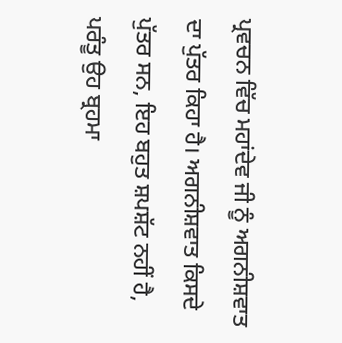ਪ੍ਰਵਚਨ ਵਿੱਚ ਮਹਾਂਦੇਵ ਜੀ ਨੂੰ ਅਗਨੀਸ਼ਵਾਤ ਦਾ ਪੁੱਤਰ ਕਿਹਾ ਹੈ। ਅਗਨੀਸ਼ਵਾਤ ਕਿਸਦੇ ਪੁੱਤਰ ਸਨ, ਇਹ ਬਹੁਤ ਸ਼ਪਸ਼ੱਟ ਨਹੀਂ ਹੈ, ਪਰੰਤੂ ਉਹ ਬ੍ਰਹਮਾ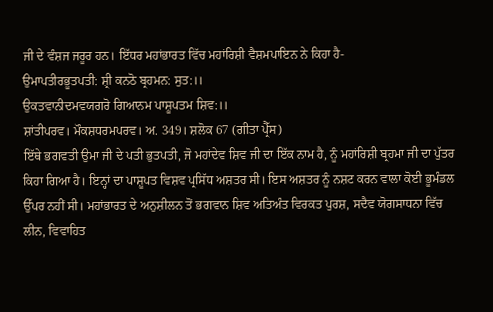ਜੀ ਦੇ ਵੰਸ਼ਜ ਜਰੂਰ ਹਨ। ਇੱਧਰ ਮਹਾਂਭਾਰਤ ਵਿੱਚ ਮਹਾਂਰਿਸ਼ੀ ਵੈਸ਼ਮਪਾਇਨ ਨੇ ਕਿਹਾ ਹੈ-
ਉਮਾਪਤੀਰਭੂਤਪਤੀ: ਸ਼੍ਰੀ ਕਨਠੋ ਬ੍ਰਹਮਨ: ਸੁਤ:।।
ਉਕਤਵਾਨੀਦਮਵਯਗਰੋ ਗਿਆਨਮ ਪਾਸ਼ੂਪਤਮ ਸ਼ਿਵ:।।
ਸ਼ਾਂਤੀਪਰਵ। ਮੌਕਸ਼ਧਰਮਪਰਵ। ਅ. 349। ਸ਼ਲੋਕ 67 (ਗੀਤਾ ਪ੍ਰੈੱਸ)
ਇੱਥੇ ਭਗਵਤੀ ਉਮਾ ਜੀ ਦੇ ਪਤੀ ਭੁਤਪਤੀ, ਜੋ ਮਹਾਂਦੇਵ ਸ਼ਿਵ ਜੀ ਦਾ ਇੱਕ ਨਾਮ ਹੈ, ਨੂੰ ਮਹਾਂਰਿਸ਼ੀ ਬ੍ਰਹਮਾ ਜੀ ਦਾ ਪੁੱਤਰ ਕਿਹਾ ਗਿਆ ਹੈ। ਇਨ੍ਹਾਂ ਦਾ ਪਾਸ਼ੂਪਤ ਵਿਸ਼ਵ ਪ੍ਰਸਿੱਧ ਅਸ਼ਤਰ ਸੀ। ਇਸ ਅਸ਼ਤਰ ਨੂੰ ਨਸ਼ਟ ਕਰਨ ਵਾਲਾ ਕੋਈ ਭੂਮੰਡਲ ਉੱਪਰ ਨਹੀਂ ਸੀ। ਮਹਾਂਭਾਰਤ ਦੇ ਅਨੁਸ਼ੀਲਨ ਤੋਂ ਭਗਵਾਨ ਸ਼ਿਵ ਅਤਿਅੰਤ ਵਿਰਕਤ ਪੁਰਸ਼, ਸਦੈਵ ਯੋਗਸਾਧਨਾ ਵਿੱਚ ਲੀਨ, ਵਿਵਾਹਿਤ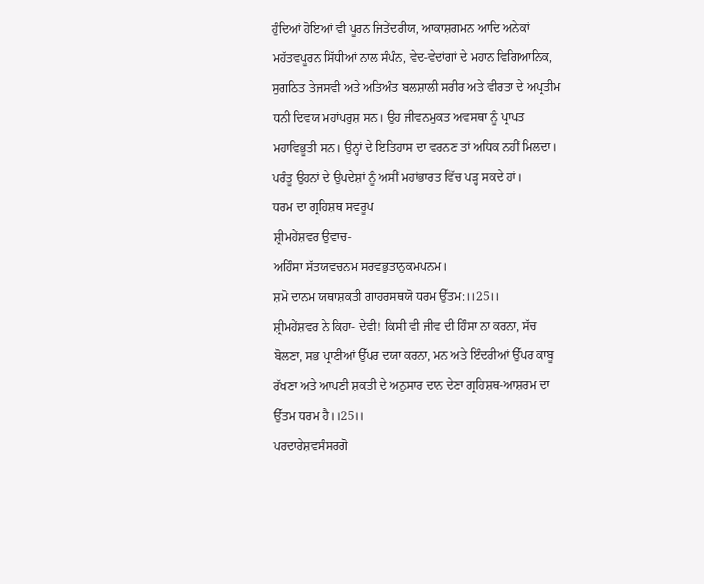ਹੁੰਦਿਆਂ ਹੋਇਆਂ ਵੀ ਪੂਰਨ ਜਿਤੇਂਦਰੀਯ, ਆਕਾਸ਼ਗਮਨ ਆਦਿ ਅਨੇਕਾਂ ਮਹੱਤਵਪੂਰਨ ਸਿੱਧੀਆਂ ਨਾਲ ਸੰਪੰਨ, ਵੇਦ-ਵੇਦਾਂਗਾਂ ਦੇ ਮਹਾਨ ਵਿਗਿਆਨਿਕ, ਸੁਗਠਿਤ ਤੇਜਸਵੀ ਅਤੇ ਅਤਿਅੰਤ ਬਲਸ਼ਾਲੀ ਸਰੀਰ ਅਤੇ ਵੀਰਤਾ ਦੇ ਅਪ੍ਰਤੀਮ ਧਨੀ ਦਿਵਯ ਮਹਾਂਪਰੁਸ਼ ਸਨ। ਉਹ ਜੀਵਨਮੁਕਤ ਅਵਸਥਾ ਨੂੰ ਪ੍ਰਾਪਤ ਮਹਾਵਿਭੂਤੀ ਸਨ। ਉਨ੍ਹਾਂ ਦੇ ਇਤਿਹਾਸ ਦਾ ਵਰਨਣ ਤਾਂ ਅਧਿਕ ਨਹੀਂ ਮਿਲਦਾ। ਪਰੰਤੂ ਉਹਨਾਂ ਦੇ ਉਪਦੇਸ਼ਾਂ ਨੂੰ ਅਸੀਂ ਮਹਾਂਭਾਰਤ ਵਿੱਚ ਪੜ੍ਹ ਸਕਦੇ ਹਾਂ।
ਧਰਮ ਦਾ ਗ੍ਰਹਿਸ਼ਥ ਸਵਰੂਪ
ਸ਼੍ਰੀਮਹੇਂਸ਼ਵਰ ਉਵਾਚ-
ਅਹਿੰਸਾ ਸੱਤਯਵਚਨਮ ਸਰਵਭੁਤਾਨੁਕਮਪਨਮ।
ਸ਼ਮੋ ਦਾਨਮ ਯਥਾਸ਼ਕਤੀ ਗਾਹਰਸਥਯੋ ਧਰਮ ਉੱਤਮ:।।25।।
ਸ਼੍ਰੀਮਹੇਂਸ਼ਵਰ ਨੇ ਕਿਹਾ- ਦੇਵੀ! ਕਿਸੀ ਵੀ ਜੀਵ ਦੀ ਹਿੰਸਾ ਨਾ ਕਰਨਾ, ਸੱਚ ਬੋਲਣਾ, ਸਭ ਪ੍ਰਾਣੀਆਂ ਉੱਪਰ ਦਯਾ ਕਰਨਾ, ਮਨ ਅਤੇ ਇੰਦਰੀਆਂ ਉੱਪਰ ਕਾਬੂ ਰੱਖਣਾ ਅਤੇ ਆਪਣੀ ਸ਼ਕਤੀ ਦੇ ਅਨੁਸਾਰ ਦਾਨ ਦੇਣਾ ਗ੍ਰਹਿਸ਼ਥ-ਆਸ਼ਰਮ ਦਾ ਉੱਤਮ ਧਰਮ ਹੈ।।25।।
ਪਰਦਾਰੇਸ਼ਵਸੰਸਰਗੋ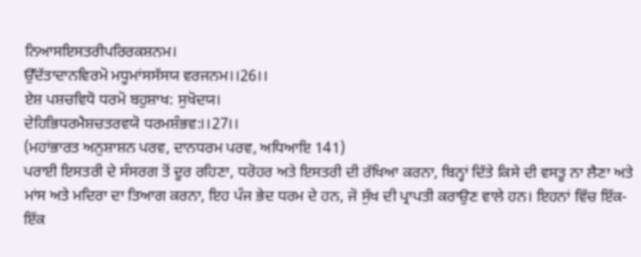ਨਿਆਸਇਸਤਰੀਪਰਿਰਕਸ਼ਨਮ।
ਉੱਦੱਤਾਦਾਨਵਿਰਮੋ ਮਧੂਮਾਂਸਸੱਸਯ ਵਰਜਨਮ।।26।।
ਏਸ਼ ਪਸ਼ਚਵਿਧੋ ਧਰਮੋ ਬਹੁਸ਼ਾਖ: ਸੁਖੋਦਯ।
ਦੇਹਿਭਿਧਰਮੈਸ਼ਚਤਰਵਯੋ ਧਰਮਸ਼ੰਭਵ:।।27।।
(ਮਹਾਂਭਾਰਤ ਅਨੁਸ਼ਾਸ਼ਨ ਪਰਵ, ਦਾਨਧਰਮ ਪਰਵ, ਅਧਿਆਇ 141)
ਪਰਾਈ ਇਸਤਰੀ ਦੇ ਸੰਸਰਗ ਤੋਂ ਦੂਰ ਰਹਿਣਾ, ਧਰੋਹਰ ਅਤੇ ਇਸਤਰੀ ਦੀ ਰੱਖਿਆ ਕਰਨਾ, ਬਿਨ੍ਹਾਂ ਦਿੱਤੇ ਕਿਸੇ ਦੀ ਵਸਤੂ ਨਾ ਲੈਣਾ ਅਤੇ ਮਾਂਸ ਅਤੇ ਮਦਿਰਾ ਦਾ ਤਿਆਗ ਕਰਨਾ, ਇਹ ਪੰਜ ਭੇਦ ਧਰਮ ਦੇ ਹਨ, ਜੋ ਸੁੱਖ ਦੀ ਪ੍ਰਾਪਤੀ ਕਰਾਉਣ ਵਾਲੇ ਹਨ। ਇਹਨਾਂ ਵਿੱਚ ਇੱਕ-ਇੱਕ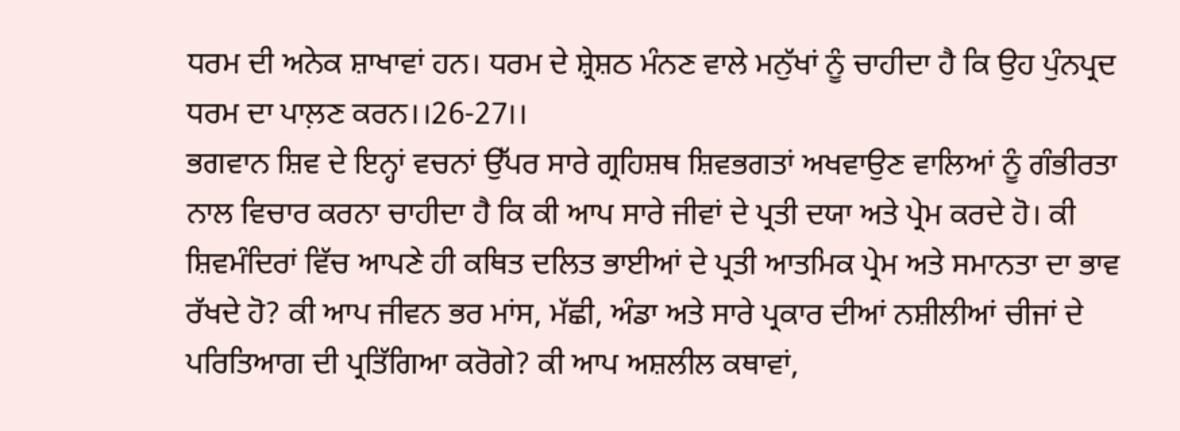ਧਰਮ ਦੀ ਅਨੇਕ ਸ਼ਾਖਾਵਾਂ ਹਨ। ਧਰਮ ਦੇ ਸ਼੍ਰੇਸ਼ਠ ਮੰਨਣ ਵਾਲੇ ਮਨੁੱਖਾਂ ਨੂੰ ਚਾਹੀਦਾ ਹੈ ਕਿ ਉਹ ਪੁੰਨਪ੍ਰਦ ਧਰਮ ਦਾ ਪਾਲ਼ਣ ਕਰਨ।।26-27।।
ਭਗਵਾਨ ਸ਼ਿਵ ਦੇ ਇਨ੍ਹਾਂ ਵਚਨਾਂ ਉੱਪਰ ਸਾਰੇ ਗ੍ਰਹਿਸ਼ਥ ਸ਼ਿਵਭਗਤਾਂ ਅਖਵਾਉਣ ਵਾਲਿਆਂ ਨੂੰ ਗੰਭੀਰਤਾ ਨਾਲ ਵਿਚਾਰ ਕਰਨਾ ਚਾਹੀਦਾ ਹੈ ਕਿ ਕੀ ਆਪ ਸਾਰੇ ਜੀਵਾਂ ਦੇ ਪ੍ਰਤੀ ਦਯਾ ਅਤੇ ਪ੍ਰੇਮ ਕਰਦੇ ਹੋ। ਕੀ ਸ਼ਿਵਮੰਦਿਰਾਂ ਵਿੱਚ ਆਪਣੇ ਹੀ ਕਥਿਤ ਦਲਿਤ ਭਾਈਆਂ ਦੇ ਪ੍ਰਤੀ ਆਤਮਿਕ ਪ੍ਰੇਮ ਅਤੇ ਸਮਾਨਤਾ ਦਾ ਭਾਵ ਰੱਖਦੇ ਹੋ? ਕੀ ਆਪ ਜੀਵਨ ਭਰ ਮਾਂਸ, ਮੱਛੀ, ਅੰਡਾ ਅਤੇ ਸਾਰੇ ਪ੍ਰਕਾਰ ਦੀਆਂ ਨਸ਼ੀਲੀਆਂ ਚੀਜਾਂ ਦੇ ਪਰਿਤਿਆਗ ਦੀ ਪ੍ਰਤਿੱਗਿਆ ਕਰੋਗੇ? ਕੀ ਆਪ ਅਸ਼ਲੀਲ ਕਥਾਵਾਂ,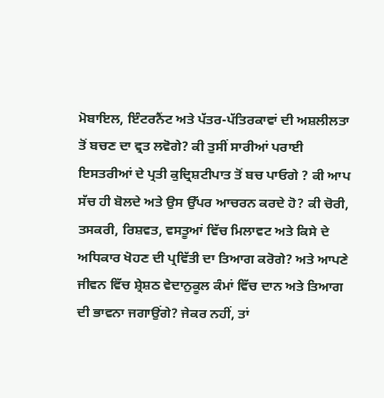ਮੋਬਾਇਲ, ਇੰਟਰਨੈਂਟ ਅਤੇ ਪੱਤਰ-ਪੱਤਿਰਕਾਵਾਂ ਦੀ ਅਸ਼ਲੀਲਤਾ ਤੋਂ ਬਚਣ ਦਾ ਵ੍ਰਤ ਲਵੋਗੇ? ਕੀ ਤੁਸੀਂ ਸਾਰੀਆਂ ਪਰਾਈ ਇਸਤਰੀਆਂ ਦੇ ਪ੍ਰਤੀ ਕੁਦ੍ਰਿਸ਼ਟੀਪਾਤ ਤੋਂ ਬਚ ਪਾਓਗੇ ? ਕੀ ਆਪ ਸੱਚ ਹੀ ਬੋਲਦੇ ਅਤੇ ਉਸ ਉੱਪਰ ਆਚਰਨ ਕਰਦੇ ਹੋ? ਕੀ ਚੋਰੀ, ਤਸਕਰੀ, ਰਿਸ਼ਵਤ, ਵਸਤੂਆਂ ਵਿੱਚ ਮਿਲਾਵਟ ਅਤੇ ਕਿਸੇ ਦੇ ਅਧਿਕਾਰ ਖੋਹਣ ਦੀ ਪ੍ਰਵਿੱਤੀ ਦਾ ਤਿਆਗ ਕਰੋਗੇ? ਅਤੇ ਆਪਣੇ ਜੀਵਨ ਵਿੱਚ ਸ਼੍ਰੇਸ਼ਠ ਵੇਦਾਨੁਕੂਲ ਕੰਮਾਂ ਵਿੱਚ ਦਾਨ ਅਤੇ ਤਿਆਗ ਦੀ ਭਾਵਨਾ ਜਗਾਉਂਗੇ? ਜੇਕਰ ਨਹੀਂ, ਤਾਂ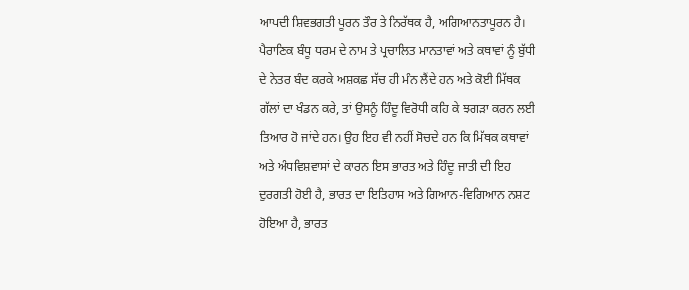ਆਪਦੀ ਸ਼ਿਵਭਗਤੀ ਪੂਰਨ ਤੌਰ ਤੇ ਨਿਰੱਥਕ ਹੈ, ਅਗਿਆਨਤਾਪੂਰਨ ਹੈ।
ਪੈਰਾਣਿਕ ਬੰਧੂ ਧਰਮ ਦੇ ਨਾਮ ਤੇ ਪ੍ਰਚਾਲਿਤ ਮਾਨਤਾਵਾਂ ਅਤੇ ਕਥਾਵਾਂ ਨੂੰ ਬੁੱਧੀ ਦੇ ਨੇਤਰ ਬੰਦ ਕਰਕੇ ਅਸ਼ਕਛ ਸੱਚ ਹੀ ਮੰਨ ਲੈਂਦੇ ਹਨ ਅਤੇ ਕੋਈ ਮਿੱਥਕ ਗੱਲਾਂ ਦਾ ਖੰਡਨ ਕਰੇ, ਤਾਂ ਉਸਨੂੰ ਹਿੰਦੂ ਵਿਰੋਧੀ ਕਹਿ ਕੇ ਝਗੜਾ ਕਰਨ ਲਈ ਤਿਆਰ ਹੋ ਜਾਂਦੇ ਹਨ। ਉਹ ਇਹ ਵੀ ਨਹੀਂ ਸੋਚਦੇ ਹਨ ਕਿ ਮਿੱਥਕ ਕਥਾਵਾਂ ਅਤੇ ਅੰਧਵਿਸ਼ਵਾਸਾਂ ਦੇ ਕਾਰਨ ਇਸ ਭਾਰਤ ਅਤੇ ਹਿੰਦੂ ਜਾਤੀ ਦੀ ਇਹ ਦੁਰਗਤੀ ਹੋਈ ਹੈ, ਭਾਰਤ ਦਾ ਇਤਿਹਾਸ ਅਤੇ ਗਿਆਨ-ਵਿਗਿਆਨ ਨਸ਼ਟ ਹੋਇਆ ਹੈ, ਭਾਰਤ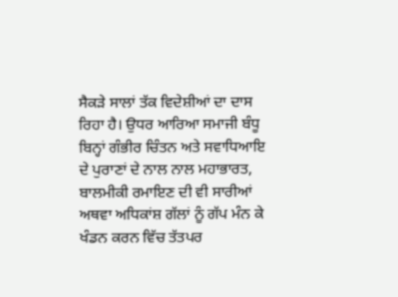ਸੈਕੜੇ ਸਾਲਾਂ ਤੱਕ ਵਿਦੇਸ਼ੀਆਂ ਦਾ ਦਾਸ ਰਿਹਾ ਹੈ। ਉਧਰ ਆਰਿਆ ਸਮਾਜੀ ਬੰਧੂ ਬਿਨ੍ਹਾਂ ਗੰਭੀਰ ਚਿੰਤਨ ਅਤੇ ਸਵਾਧਿਆਇ ਦੇ ਪੁਰਾਣਾਂ ਦੇ ਨਾਲ ਨਾਲ ਮਹਾਭਾਰਤ, ਬਾਲਮੀਕੀ ਰਮਾਇਣ ਦੀ ਵੀ ਸਾਰੀਆਂ ਅਥਵਾ ਅਧਿਕਾਂਸ਼ ਗੱਲਾਂ ਨੂੰ ਗੱਪ ਮੰਨ ਕੇ ਖੰਡਨ ਕਰਨ ਵਿੱਚ ਤੱਤਪਰ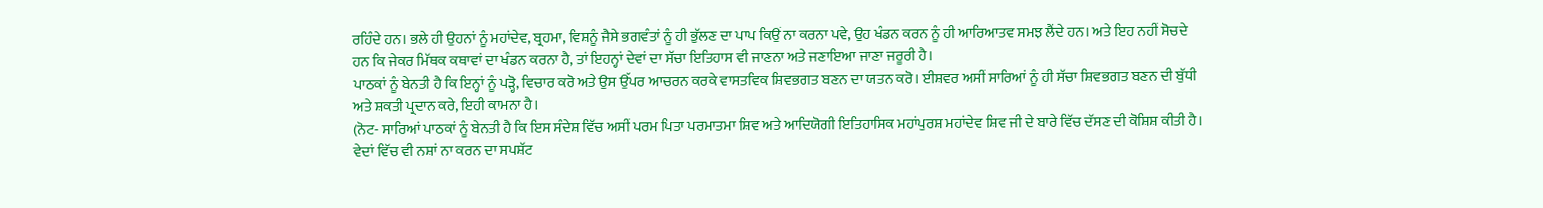ਰਹਿੰਦੇ ਹਨ। ਭਲੇ ਹੀ ਉਹਨਾਂ ਨੂੰ ਮਹਾਂਦੇਵ, ਬ੍ਰਹਮਾ, ਵਿਸ਼ਨੂੰ ਜੈਸੇ ਭਗਵੰਤਾਂ ਨੂੰ ਹੀ ਭੁੱਲਣ ਦਾ ਪਾਪ ਕਿਉਂ ਨਾ ਕਰਨਾ ਪਵੇ, ਉਹ ਖੰਡਨ ਕਰਨ ਨੂੰ ਹੀ ਆਰਿਆਤਵ ਸਮਝ ਲੈਂਦੇ ਹਨ। ਅਤੇ ਇਹ ਨਹੀਂ ਸੋਚਦੇ ਹਨ ਕਿ ਜੇਕਰ ਮਿੱਥਕ ਕਥਾਵਾਂ ਦਾ ਖੰਡਨ ਕਰਨਾ ਹੈ, ਤਾਂ ਇਹਨ੍ਹਾਂ ਦੇਵਾਂ ਦਾ ਸੱਚਾ ਇਤਿਹਾਸ ਵੀ ਜਾਣਨਾ ਅਤੇ ਜਣਾਇਆ ਜਾਣਾ ਜਰੂਰੀ ਹੈ।
ਪਾਠਕਾਂ ਨੂੰ ਬੇਨਤੀ ਹੈ ਕਿ ਇਨ੍ਹਾਂ ਨੂੰ ਪੜ੍ਹੋ, ਵਿਚਾਰ ਕਰੋ ਅਤੇ ਉਸ ਉੱਪਰ ਆਚਰਨ ਕਰਕੇ ਵਾਸਤਵਿਕ ਸ਼ਿਵਭਗਤ ਬਣਨ ਦਾ ਯਤਨ ਕਰੋ। ਈਸ਼ਵਰ ਅਸੀਂ ਸਾਰਿਆਂ ਨੂੰ ਹੀ ਸੱਚਾ ਸ਼ਿਵਭਗਤ ਬਣਨ ਦੀ ਬੁੱਧੀ ਅਤੇ ਸ਼ਕਤੀ ਪ੍ਰਦਾਨ ਕਰੇ, ਇਹੀ ਕਾਮਨਾ ਹੈ।
(ਨੋਟ- ਸਾਰਿਆਂ ਪਾਠਕਾਂ ਨੂੰ ਬੇਨਤੀ ਹੈ ਕਿ ਇਸ ਸੰਦੇਸ਼ ਵਿੱਚ ਅਸੀਂ ਪਰਮ ਪਿਤਾ ਪਰਮਾਤਮਾ ਸ਼ਿਵ ਅਤੇ ਆਦਿਯੋਗੀ ਇਤਿਹਾਸਿਕ ਮਹਾਂਪੁਰਸ਼ ਮਹਾਂਦੇਵ ਸ਼ਿਵ ਜੀ ਦੇ ਬਾਰੇ ਵਿੱਚ ਦੱਸਣ ਦੀ ਕੋਸ਼ਿਸ਼ ਕੀਤੀ ਹੈ। ਵੇਦਾਂ ਵਿੱਚ ਵੀ ਨਸ਼ਾਂ ਨਾ ਕਰਨ ਦਾ ਸਪਸ਼ੱਟ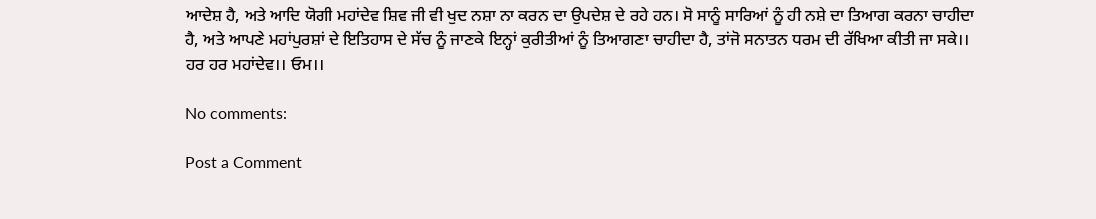ਆਦੇਸ਼ ਹੈ, ਅਤੇ ਆਦਿ ਯੋਗੀ ਮਹਾਂਦੇਵ ਸ਼ਿਵ ਜੀ ਵੀ ਖੁਦ ਨਸ਼ਾ ਨਾ ਕਰਨ ਦਾ ਉਪਦੇਸ਼ ਦੇ ਰਹੇ ਹਨ। ਸੋ ਸਾਨੂੰ ਸਾਰਿਆਂ ਨੂੰ ਹੀ ਨਸ਼ੇ ਦਾ ਤਿਆਗ ਕਰਨਾ ਚਾਹੀਦਾ ਹੈ, ਅਤੇ ਆਪਣੇ ਮਹਾਂਪੁਰਸ਼ਾਂ ਦੇ ਇਤਿਹਾਸ ਦੇ ਸੱਚ ਨੂੰ ਜਾਣਕੇ ਇਨ੍ਹਾਂ ਕੁਰੀਤੀਆਂ ਨੂੰ ਤਿਆਗਣਾ ਚਾਹੀਦਾ ਹੈ, ਤਾਂਜੋ ਸਨਾਤਨ ਧਰਮ ਦੀ ਰੱਖਿਆ ਕੀਤੀ ਜਾ ਸਕੇ।। ਹਰ ਹਰ ਮਹਾਂਦੇਵ।। ਓਮ।।

No comments:

Post a Comment